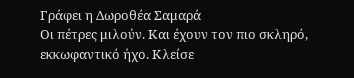Γράφει η Δωροθέα Σαμαρά
Οι πέτρες μιλούν. Και έχουν τον πιο σκληρό, εκκωφαντικό ήχο. Κλείσε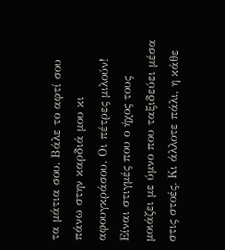τα μάτια σου. Βάλε το αφτί σου πάνω στην καρδιά μου κι αφουγκράσου. Οι πέτρες μιλούν!
Είναι στιγμές που ο ήχος τους μοιάζει με ύμνο που ταξιδεύει μέσα στις στοές. Κι άλλοτε πάλι, η κάθε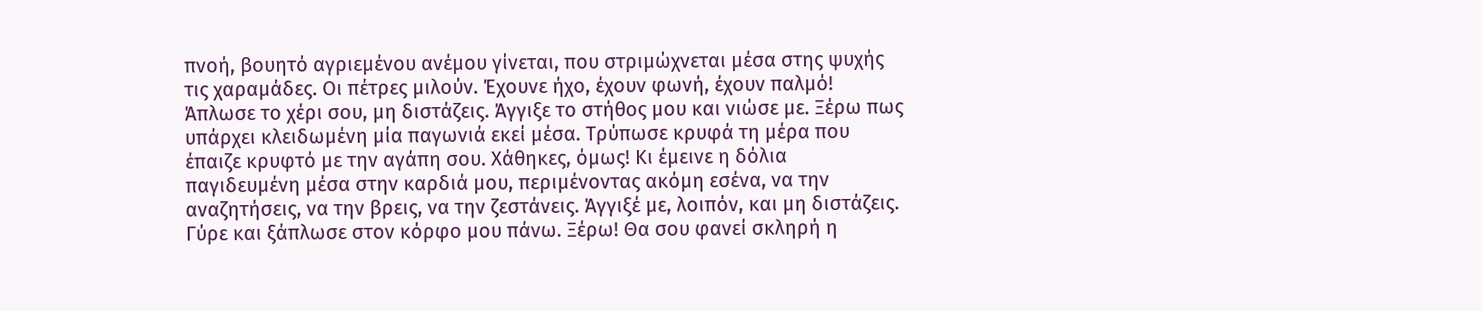πνοή, βουητό αγριεμένου ανέμου γίνεται, που στριμώχνεται μέσα στης ψυχής τις χαραμάδες. Οι πέτρες μιλούν. Έχουνε ήχο, έχουν φωνή, έχουν παλμό!
Άπλωσε το χέρι σου, μη διστάζεις. Άγγιξε το στήθος μου και νιώσε με. Ξέρω πως υπάρχει κλειδωμένη μία παγωνιά εκεί μέσα. Τρύπωσε κρυφά τη μέρα που έπαιζε κρυφτό με την αγάπη σου. Χάθηκες, όμως! Κι έμεινε η δόλια παγιδευμένη μέσα στην καρδιά μου, περιμένοντας ακόμη εσένα, να την αναζητήσεις, να την βρεις, να την ζεστάνεις. Άγγιξέ με, λοιπόν, και μη διστάζεις.
Γύρε και ξάπλωσε στον κόρφο μου πάνω. Ξέρω! Θα σου φανεί σκληρή η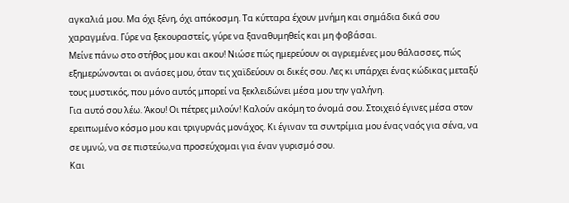αγκαλιά μου. Μα όχι ξένη, όχι απόκοσμη. Τα κύτταρα έχουν μνήμη και σημάδια δικά σου χαραγμένα. Γύρε να ξεκουραστείς, γύρε να ξαναθυμηθείς και μη φοβάσαι.
Μείνε πάνω στο στήθος μου και ακου! Νιώσε πώς ημερεύουν οι αγριεμένες μου θάλασσες, πώς εξημερώνονται οι ανάσες μου, όταν τις χαϊδεύουν οι δικές σου. Λες κι υπάρχει ένας κώδικας μεταξύ τους μυστικός, που μόνο αυτός μπορεί να ξεκλειδώνει μέσα μου την γαλήνη.
Για αυτό σου λέω. Άκου! Οι πέτρες μιλούν! Καλούν ακόμη το όνομά σου. Στοιχειό έγινες μέσα στον ερειπωμένο κόσμο μου και τριγυρνάς μονάχος. Κι έγιναν τα συντρίμια μου ένας ναός για σένα, να σε υμνώ, να σε πιστεύω,να προσεύχομαι για έναν γυρισμό σου.
Και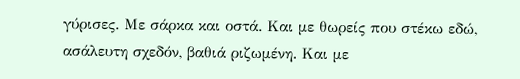γύρισες. Με σάρκα και οστά. Και με θωρείς που στέκω εδώ, ασάλευτη σχεδόν, βαθιά ριζωμένη. Και με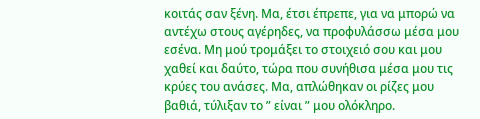κοιτάς σαν ξένη. Μα, έτσι έπρεπε, για να μπορώ να αντέχω στους αγέρηδες, να προφυλάσσω μέσα μου εσένα. Μη μού τρομάξει το στοιχειό σου και μου χαθεί και δαύτο, τώρα που συνήθισα μέσα μου τις κρύες του ανάσες. Μα, απλώθηκαν οι ρίζες μου βαθιά, τύλιξαν το ” είναι ” μου ολόκληρο.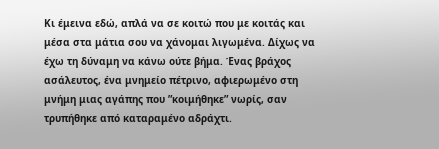Κι έμεινα εδώ, απλά να σε κοιτώ που με κοιτάς και μέσα στα μάτια σου να χάνομαι λιγωμένα. Δίχως να έχω τη δύναμη να κάνω ούτε βήμα. Ένας βράχος ασάλευτος, ένα μνημείο πέτρινο, αφιερωμένο στη μνήμη μιας αγάπης που ”κοιμήθηκε” νωρίς, σαν τρυπήθηκε από καταραμένο αδράχτι.